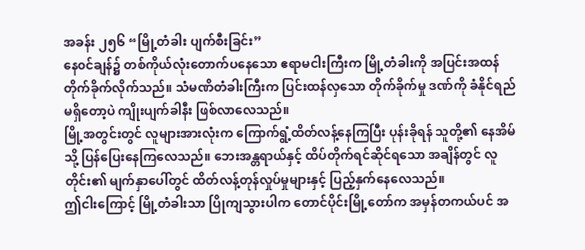အခန်း ၂၅၆ “မြို့တံခါး ပျက်စီးခြင်း”
နေ၀င်ချန်၌ တစ်ကိုယ်လုံးတောက်ပနေသော ဧရာမငါးကြီးက မြို့တံခါးကို အပြင်းအထန် တိုက်ခိုက်လိုက်သည်။ သံမဏိတံခါးကြီးက ပြင်းထန်လှသော တိုက်ခိုက်မှု ဒဏ်ကို ခံနိုင်ရည် မရှိတော့ပဲ ကျိုးပျက်ခါနီး ဖြစ်လာလေသည်။
မြို့အတွင်းတွင် လူများအားလုံးက ကြောက်ရွံ့ထိတ်လန့်နေကြပြီး ပုန်းခိုရန် သူတို့၏ နေအိမ်သို့ ပြန်ပြေးနေကြလေသည်။ ဘေးအန္တရာယ်နှင့် ထိပ်တိုက်ရင်ဆိုင်ရသော အချိန်တွင် လူတိုင်း၏ မျက်နှာပေါ်တွင် ထိတ်လန့်တုန်လှုပ်မှုများနှင့် ပြည့်နှက်နေလေသည်။
ဤငါးကြောင့် မြို့တံခါးသာ ပြိုကျသွားပါက တောင်ပိုင်းမြို့တော်က အမှန်တကယ်ပင် အ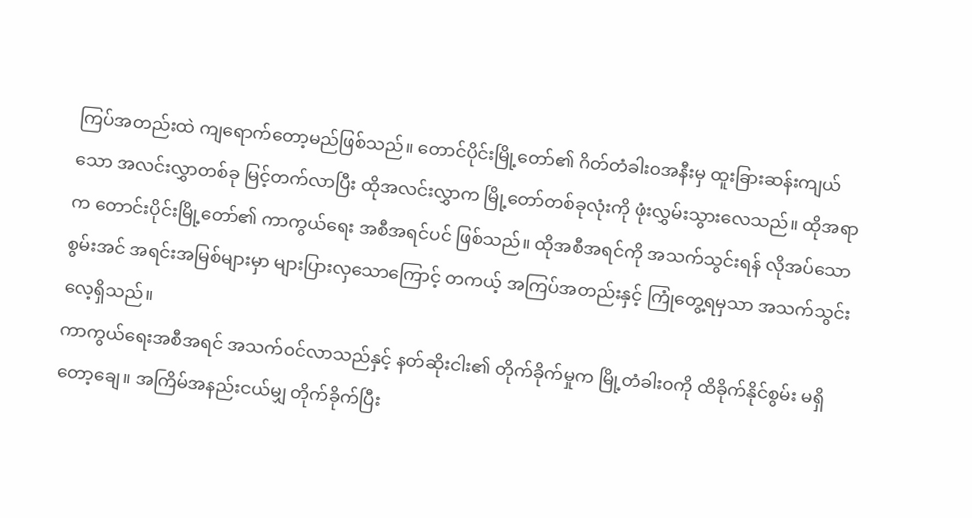ကြပ်အတည်းထဲ ကျရောက်တော့မည်ဖြစ်သည်။ တောင်ပိုင်းမြို့တော်၏ ဂိတ်တံခါး၀အနီးမှ ထူးခြားဆန်းကျယ်သော အလင်းလွှာတစ်ခု မြင့်တက်လာပြီး ထိုအလင်းလွှာက မြို့တော်တစ်ခုလုံးကို ဖုံးလွှမ်းသွားလေသည်။ ထိုအရာက တောင်းပိုင်းမြို့တော်၏ ကာကွယ်ရေး အစီအရင်ပင် ဖြစ်သည်။ ထိုအစီအရင်ကို အသက်သွင်းရန် လိုအပ်သော စွမ်းအင် အရင်းအမြစ်များမှာ များပြားလှသောကြောင့် တကယ့် အကြပ်အတည်းနှင့် ကြုံတွေ့ရမှသာ အသက်သွင်းလေ့ရှိသည်။
ကာကွယ်ရေးအစီအရင် အသက်၀င်လာသည်နှင့် နတ်ဆိုးငါး၏ တိုက်ခိုက်မှုက မြို့တံခါး၀ကို ထိခိုက်နိုင်စွမ်း မရှိတော့ချေ။ အကြိမ်အနည်းငယ်မျှ တိုက်ခိုက်ပြီး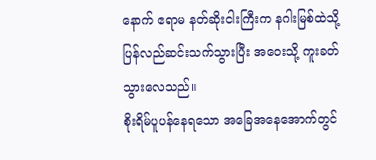နောက် ဧရာမ နတ်ဆိုးငါးကြီးက နဂါးမြစ်ထဲသို့ ပြန်လည်ဆင်းသက်သွားပြီး အဝေးသို့ ကူးခတ်သွားလေသည်။
စိုးရိမ်ပူပန်နေရသော အခြေအနေအောက်တွင်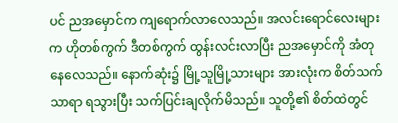ပင် ညအမှောင်က ကျရောက်လာလေသည်။ အလင်းရောင်လေးများက ဟိုတစ်ကွက် ဒီတစ်ကွက် ထွန်းလင်းလာပြီး ညအမှောင်ကို အံတုနေလေသည်။ နောက်ဆုံး၌ မြို့သူမြို့သားများ အားလုံးက စိတ်သက်သာရာ ရသွားပြီး သက်ပြင်းချလိုက်မိသည်။ သူတို့၏ စိတ်ထဲတွင်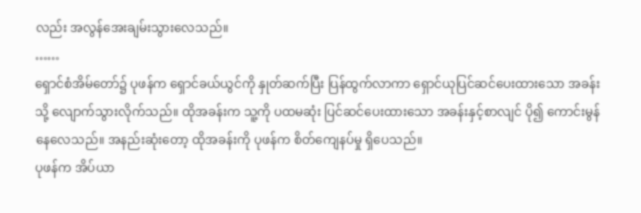လည်း အလွန်အေးချမ်းသွားလေသည်။
……
ရှောင်စံအိမ်တော်၌ ပုဖန်က ရှောင်ခယ်ယွင်ကို နှုတ်ဆက်ပြီး ပြန်ထွက်လာကာ ရှောင်ယုပြင်ဆင်ပေးထားသော အခန်းသို့ လျောက်သွားလိုက်သည်။ ထိုအခန်းက သူ့ကို ပထမဆုံး ပြင်ဆင်ပေးထားသော အခန်းနှင့်စာလျင် ပို၍ ကောင်းမွန်နေလေသည်။ အနည်းဆုံးတော့ ထိုအခန်းကို ပုဖန်က စိတ်ကျေနပ်မှု ရှိပေသည်။
ပုဖန်က အိပ်ယာ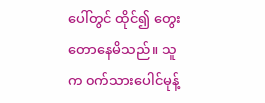ပေါ်တွင် ထိုင်၍ တွေးတောနေမိသည်။ သူက ၀က်သားပေါင်မုန့်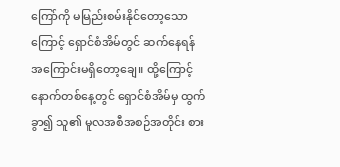ကြော်ကို မမြည်းစမ်းနိုင်တော့သောကြောင့် ရှောင်စံအိမ်တွင် ဆက်နေရန် အကြောင်းမရှိတော့ချေ။ ထို့ကြောင့် နောက်တစ်နေ့တွင် ရှောင်စံအိမ်မှ ထွက်ခွာ၍ သူ၏ မူလအစီအစဉ်အတိုင်း စား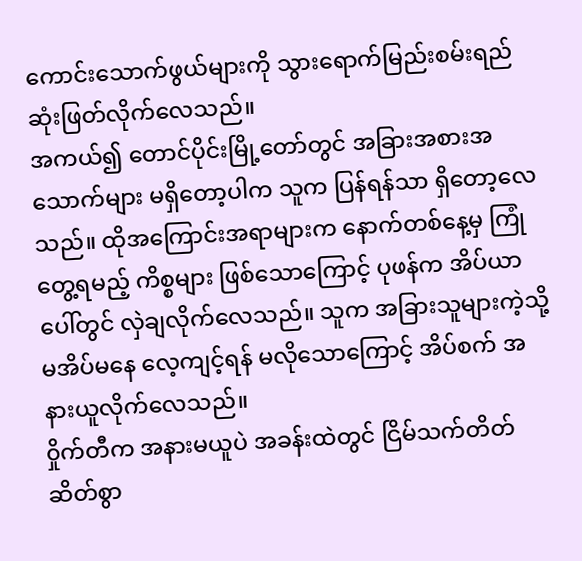ကောင်းသောက်ဖွယ်များကို သွားရောက်မြည်းစမ်းရည် ဆုံးဖြတ်လိုက်လေသည်။
အကယ်၍ တောင်ပိုင်းမြို့တော်တွင် အခြားအစားအသောက်များ မရှိတော့ပါက သူက ပြန်ရန်သာ ရှိတော့လေသည်။ ထိုအကြောင်းအရာများက နောက်တစ်နေ့မှ ကြုံတွေ့ရမည့် ကိစ္စများ ဖြစ်သောကြောင့် ပုဖန်က အိပ်ယာပေါ်တွင် လှဲချလိုက်လေသည်။ သူက အခြားသူများကဲ့သို့ မအိပ်မနေ လေ့ကျင့်ရန် မလိုသောကြောင့် အိပ်စက် အနားယူလိုက်လေသည်။
၀ှိုက်တီက အနားမယူပဲ အခန်းထဲတွင် ငြိမ်သက်တိတ်ဆိတ်စွာ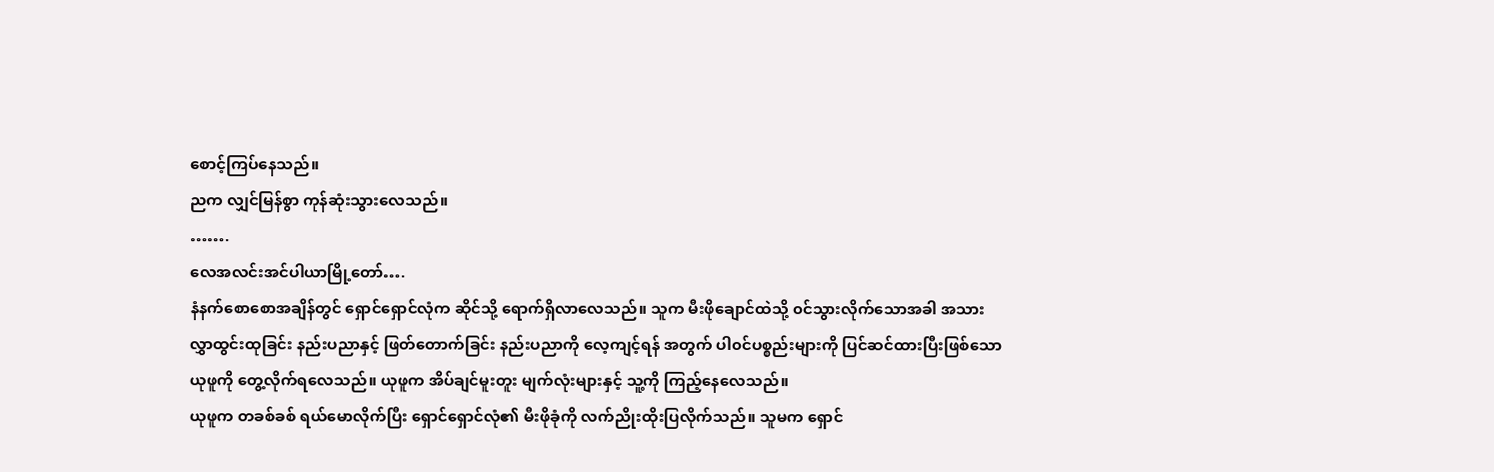စောင့်ကြပ်နေသည်။
ညက လျှင်မြန်စွာ ကုန်ဆုံးသွားလေသည်။
…….
လေအလင်းအင်ပါယာမြို့တော်….
နံနက်စောစောအချိန်တွင် ရှောင်ရှောင်လုံက ဆိုင်သို့ ရောက်ရှိလာလေသည်။ သူက မီးဖိုချောင်ထဲသို့ ၀င်သွားလိုက်သောအခါ အသားလွှာထွင်းထုခြင်း နည်းပညာနှင့် ဖြတ်တောက်ခြင်း နည်းပညာကို လေ့ကျင့်ရန် အတွက် ပါ၀င်ပစ္စည်းများကို ပြင်ဆင်ထားပြီးဖြစ်သော ယုဖူကို တွေ့လိုက်ရလေသည်။ ယုဖူက အိပ်ချင်မူးတူး မျက်လုံးများနှင့် သူ့ကို ကြည့်နေလေသည်။
ယုဖူက တခစ်ခစ် ရယ်မောလိုက်ပြီး ရှောင်ရှောင်လုံ၏ မီးဖိုခုံကို လက်ညိုးထိုးပြလိုက်သည်။ သူမက ရှောင်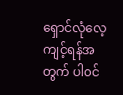ရှောင်လုံလေ့ကျင့်ရန်အတွက် ပါ၀င်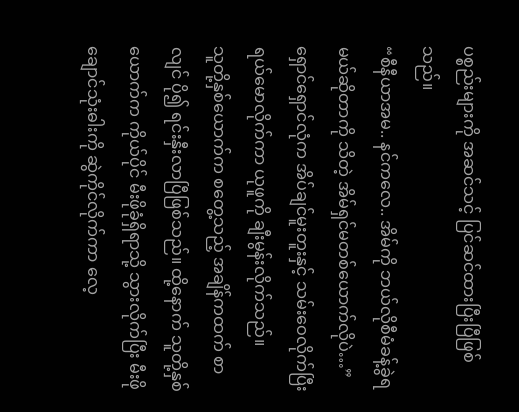ပစ္စည်းများကို အဆင်သင့် ပြင်ဆင်ထားပြီးပြီဖြစ်သည်။
“စီနီယာအမ.. နင်ကလေ.. အိမ်ကို ဘယ်လိုစီမံခန့်ခွဲရမယ်ဆိုတာကို သိတဲ့ အိမ်ရှင်မတစ်ယောက်လိုပဲ…” ရှောင်ရှောင်လုံက အိပ်ချင်မူးတူးနှင့် သမ်းဝေလိုက်ပြီး ရယ်မောလိုက်ကာ ယုဖူကို ချီးမွန်းလိုက်သည်။
သူတို့နှစ်ယောက်က စတွေ့သည့် အချိန်ကထက် စာလျင် ပို၍ ရင်းနှီးလာပြီဖြစ်သည်။ ထို့နောက် သူတို့နှစ်ယောက်က ကိုယ်ပိုင် မီးဖိုခုံရှိရာသို့ သွားလိုက်ပြီး မီးဖိုချောင်သုံးဓါးကို ဆွဲကိုင်လိုက်ကာ လေ့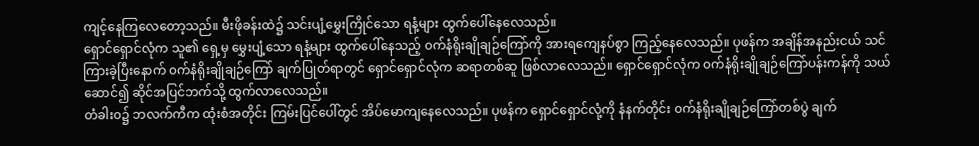ကျင့်နေကြလေတော့သည်။ မီးဖိုခန်းထဲ၌ သင်းပျံ့မွှေးကြိုင်သော ရနံ့များ ထွက်ပေါ်နေလေသည်။
ရှောင်ရှောင်လုံက သူ၏ ရှေ့မှ မွှေးပျံ့သော ရနံ့များ ထွက်ပေါ်နေသည့် ၀က်နံရိုးချိုချဉ်ကြော်ကို အားရကျေနပ်စွာ ကြည့်နေလေသည်။ ပုဖန်က အချိန်အနည်းငယ် သင်ကြားခဲ့ပြီးနောက် ၀က်နံရိုးချိုချဉ်ကြော် ချက်ပြုတ်ရာတွင် ရှောင်ရှောင်လုံက ဆရာတစ်ဆူ ဖြစ်လာလေသည်။ ရှောင်ရှောင်လုံက ၀က်နံရိုးချိုချဉ်ကြော်ပန်းကန်ကို သယ်ဆောင်၍ ဆိုင်အပြင်ဘက်သို့ ထွက်လာလေသည်။
တံခါး၀၌ ဘလက်ကီက ထုံးစံအတိုင်း ကြမ်းပြင်ပေါ်တွင် အိပ်မောကျနေလေသည်။ ပုဖန်က ရှောင်ရှောင်လုံ့ကို နံနက်တိုင်း ၀က်နံရိုးချိုချဉ်ကြော်တစ်ပွဲ ချက်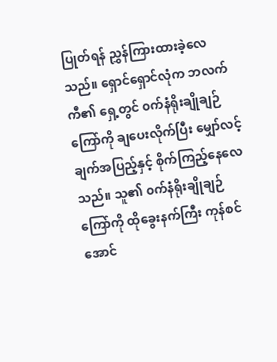ပြုတ်ရန် ညွှန်ကြားထားခဲ့လေသည်။ ရှောင်ရှောင်လုံက ဘလက်ကီ၏ ရှေ့တွင် ၀က်နံရိုးချိုချဉ်ကြော်ကို ချပေးလိုက်ပြီး မျှော်လင့်ချက်အပြည့်နှင့် စိုက်ကြည့်နေလေသည်။ သူ၏ ၀က်နံရိုးချိုချဉ်ကြော်ကို ထိုခွေးနက်ကြီး ကုန်စင်အောင်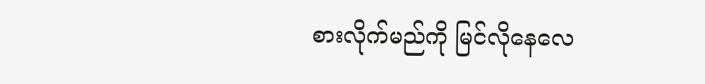စားလိုက်မည်ကို မြင်လိုနေလေ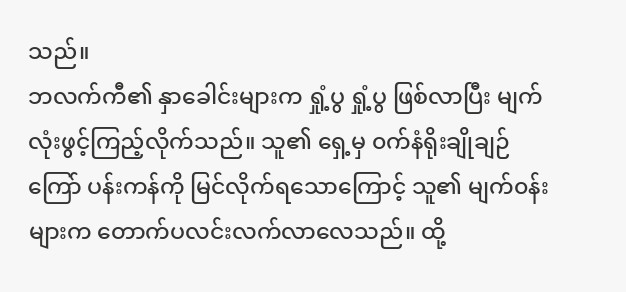သည်။
ဘလက်ကီ၏ နှာခေါင်းများက ရှုံ့ပွ ရှုံ့ပွ ဖြစ်လာပြီး မျက်လုံးဖွင့်ကြည့်လိုက်သည်။ သူ၏ ရှေ့မှ ၀က်နံရိုးချိုချဉ်ကြော် ပန်းကန်ကို မြင်လိုက်ရသောကြောင့် သူ၏ မျက်၀န်းများက တောက်ပလင်းလက်လာလေသည်။ ထို့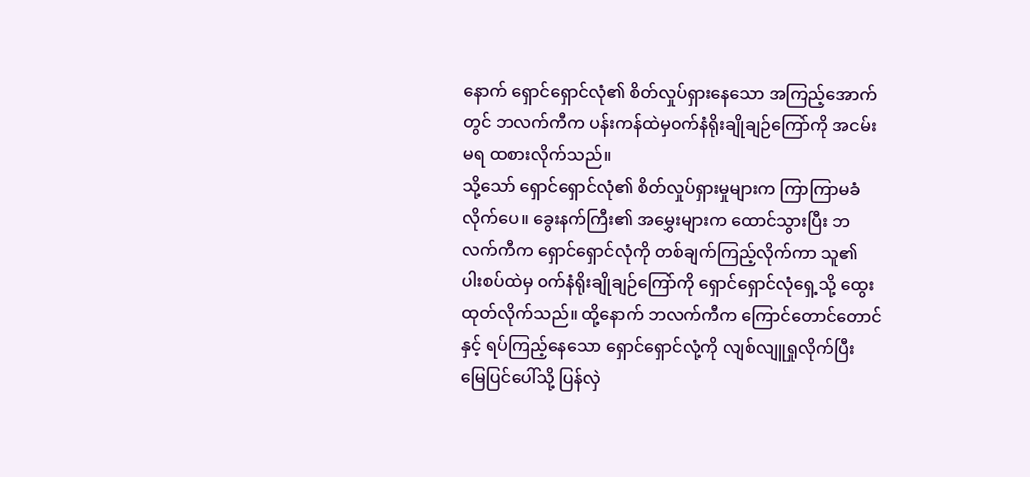နောက် ရှောင်ရှောင်လုံ၏ စိတ်လှုပ်ရှားနေသော အကြည့်အောက်တွင် ဘလက်ကီက ပန်းကန်ထဲမှ၀က်နံရိုးချိုချဉ်ကြော်ကို အငမ်းမရ ထစားလိုက်သည်။
သို့သော် ရှောင်ရှောင်လုံ၏ စိတ်လှုပ်ရှားမှုများက ကြာကြာမခံလိုက်ပေ။ ခွေးနက်ကြီး၏ အမွှေးများက ထောင်သွားပြီး ဘလက်ကီက ရှောင်ရှောင်လုံကို တစ်ချက်ကြည့်လိုက်ကာ သူ၏ ပါးစပ်ထဲမှ ၀က်နံရိုးချိုချဉ်ကြော်ကို ရှောင်ရှောင်လုံရှေ့သို့ ထွေးထုတ်လိုက်သည်။ ထို့နောက် ဘလက်ကီက ကြောင်တောင်တောင်နှင့် ရပ်ကြည့်နေသော ရှောင်ရှောင်လုံ့ကို လျစ်လျူရှုလိုက်ပြီး မြေပြင်ပေါ်သို့ ပြန်လှဲ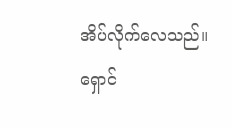အိပ်လိုက်လေသည်။
ရှောင်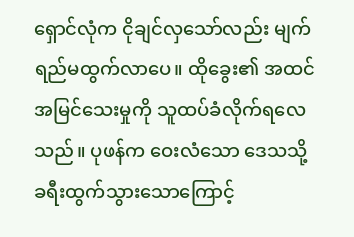ရှောင်လုံက ငိုချင်လှသော်လည်း မျက်ရည်မထွက်လာပေ။ ထိုခွေး၏ အထင်အမြင်သေးမှုကို သူထပ်ခံလိုက်ရလေသည်။ ပုဖန်က ဝေးလံသော ဒေသသို့ ခရီးထွက်သွားသောကြောင့်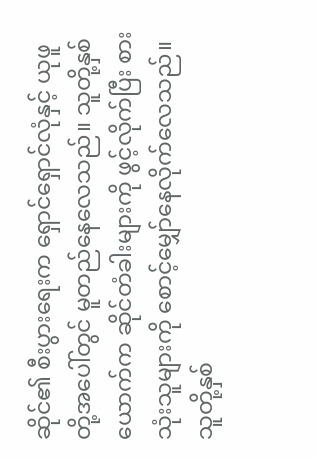ဆိုင်၏ စီးပွားရေးက ရှောင်ရှောင်လုံနှင့် ယုဖူတို့အပေါ်တွင် မူတည်နေလေသည်။ သူတို့နှစ်ယောက်က ဆိုင်တံခါးများကို ဖွင့်လိုက်ပြီး စားသုံးသူများကို စောင့်မျှော်နေလိုက်လေသည်။
သူတို့နှစ်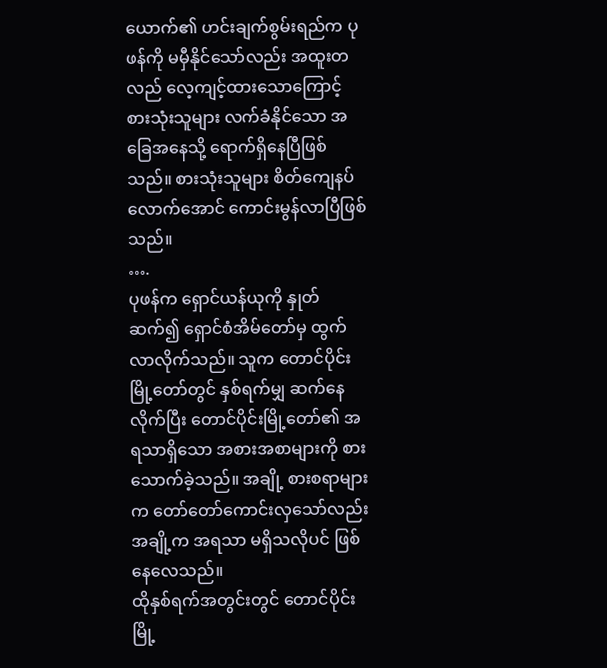ယောက်၏ ဟင်းချက်စွမ်းရည်က ပုဖန်ကို မမှီနိုင်သော်လည်း အထူးတလည် လေ့ကျင့်ထားသောကြောင့် စားသုံးသူများ လက်ခံနိုင်သော အခြေအနေသို့ ရောက်ရှိနေပြီဖြစ်သည်။ စားသုံးသူများ စိတ်ကျေနပ်လောက်အောင် ကောင်းမွန်လာပြီဖြစ်သည်။
….
ပုဖန်က ရှောင်ယန်ယုကို နှုတ်ဆက်၍ ရှောင်စံအိမ်တော်မှ ထွက်လာလိုက်သည်။ သူက တောင်ပိုင်းမြို့တော်တွင် နှစ်ရက်မျှ ဆက်နေလိုက်ပြီး တောင်ပိုင်းမြို့တော်၏ အရသာရှိသော အစားအစာများကို စားသောက်ခဲ့သည်။ အချို့ စားစရာများက တော်တော်ကောင်းလှသော်လည်း အချို့က အရသာ မရှိသလိုပင် ဖြစ်နေလေသည်။
ထိုနှစ်ရက်အတွင်းတွင် တောင်ပိုင်းမြို့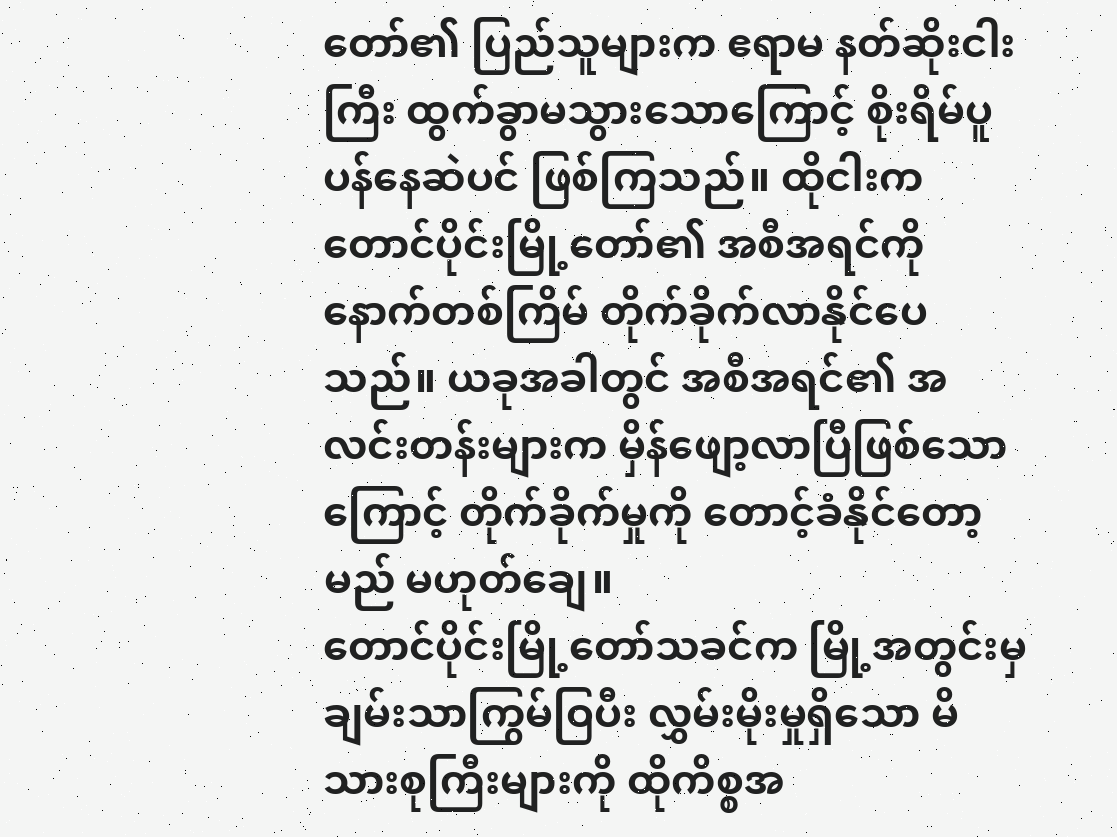တော်၏ ပြည်သူများက ဧရာမ နတ်ဆိုးငါးကြီး ထွက်ခွာမသွားသောကြောင့် စိုးရိမ်ပူပန်နေဆဲပင် ဖြစ်ကြသည်။ ထိုငါးက တောင်ပိုင်းမြို့တော်၏ အစီအရင်ကို နောက်တစ်ကြိမ် တိုက်ခိုက်လာနိုင်ပေသည်။ ယခုအခါတွင် အစီအရင်၏ အလင်းတန်းများက မှိန်ဖျော့လာပြီဖြစ်သောကြောင့် တိုက်ခိုက်မှုကို တောင့်ခံနိုင်တော့မည် မဟုတ်ချေ။
တောင်ပိုင်းမြို့တော်သခင်က မြို့အတွင်းမှ ချမ်းသာကြွမ်ဝြပီး လွှမ်းမိုးမှုရှိသော မိသားစုကြီးများကို ထိုကိစ္စအ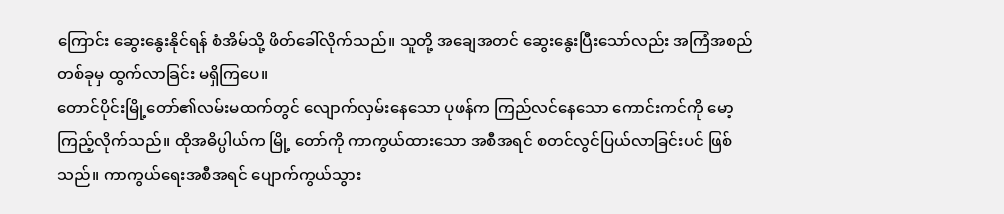ကြောင်း ဆွေးနွေးနိုင်ရန် စံအိမ်သို့ ဖိတ်ခေါ်လိုက်သည်။ သူတို့ အချေအတင် ဆွေးနွေးပြီးသော်လည်း အကြံအစည် တစ်ခုမှ ထွက်လာခြင်း မရှိကြပေ။
တောင်ပိုင်းမြို့တော်၏လမ်းမထက်တွင် လျောက်လှမ်းနေသော ပုဖန်က ကြည်လင်နေသော ကောင်းကင်ကို မော့ကြည့်လိုက်သည်။ ထိုအဓိပ္ပါယ်က မြို့ တော်ကို ကာကွယ်ထားသော အစီအရင် စတင်လွင်ပြယ်လာခြင်းပင် ဖြစ်သည်။ ကာကွယ်ရေးအစီအရင် ပျောက်ကွယ်သွား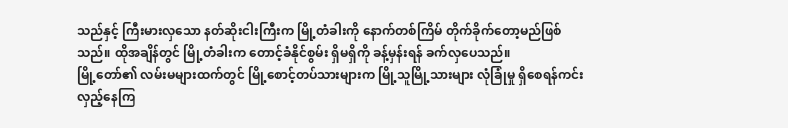သည်နှင့် ကြီးမားလှသော နတ်ဆိုးငါးကြီးက မြို့တံခါးကို နောက်တစ်ကြိမ် တိုက်ခိုက်တော့မည်ဖြစ်သည်။ ထိုအချိန်တွင် မြို့တံခါးက တောင့်ခံနိုင်စွမ်း ရှိမရှိကို ခန့်မှန်းရန် ခက်လှပေသည်။
မြို့တော်၏ လမ်းမများထက်တွင် မြို့စောင့်တပ်သားများက မြို့သူမြို့သားများ လုံခြုံမှု ရှိစေရန်ကင်းလှည့်နေကြ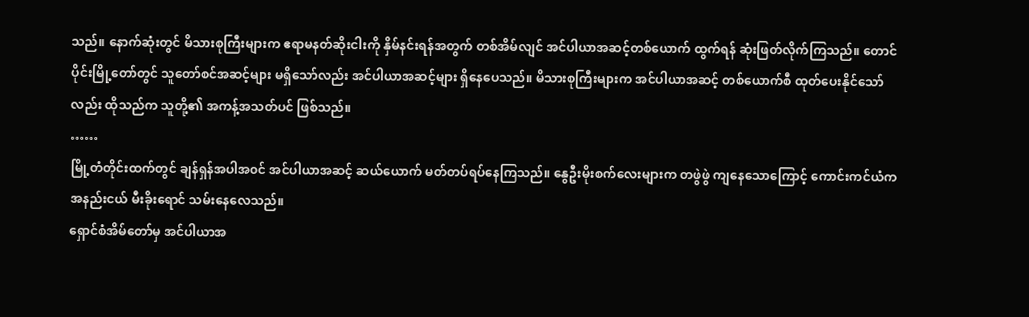သည်။ နောက်ဆုံးတွင် မိသားစုကြီးများက ဧရာမနတ်ဆိုးငါးကို နှိမ်နင်းရန်အတွက် တစ်အိမ်လျင် အင်ပါယာအဆင့်တစ်ယောက် ထွက်ရန် ဆုံးဖြတ်လိုက်ကြသည်။ တောင်ပိုင်းမြို့တော်တွင် သူတော်စင်အဆင့်များ မရှိသော်လည်း အင်ပါယာအဆင့်များ ရှိနေပေသည်။ မိသားစုကြီးများက အင်ပါယာအဆင့် တစ်ယောက်စီ ထုတ်ပေးနိုင်သော်လည်း ထိုသည်က သူတို့၏ အကန့်အသတ်ပင် ဖြစ်သည်။
……
မြို့တံတိုင်းထက်တွင် ချန်ရှန်အပါအ၀င် အင်ပါယာအဆင့် ဆယ်ယောက် မတ်တပ်ရပ်နေကြသည်။ နွေဦးမိုးစက်လေးများက တဖွဲဖွဲ ကျနေသောကြောင့် ကောင်းကင်ယံက အနည်းငယ် မီးခိုးရောင် သမ်းနေလေသည်။
ရှောင်စံအိမ်တော်မှ အင်ပါယာအ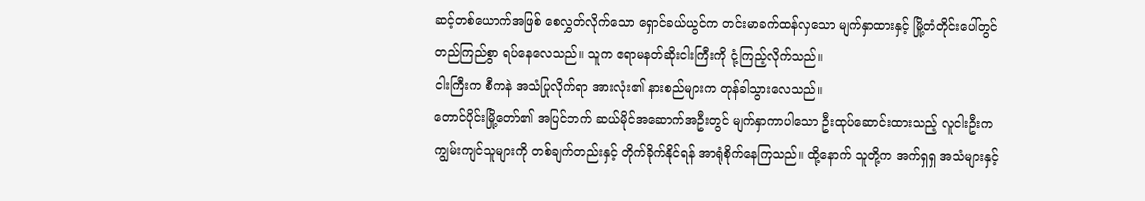ဆင့်တစ်ယောက်အဖြစ် စေလွှတ်လိုက်သော ရှောင်ခယ်ယွင်က တင်းမာခက်ထန်လှသော မျက်နှာထားနှင့် မြို့တံတိုင်းပေါ်တွင် တည်ကြည်စွာ ရပ်နေလေသည်။ သူက ဧရာမနတ်ဆိုးငါးကြီးကို ငုံ့ကြည့်လိုက်သည်။
ငါးကြီးက စီကနဲ အသံပြုလိုက်ရာ အားလုံး၏ နားစည်များက တုန်ခါသွားလေသည်။
တောင်ပိုင်းမြို့တော်၏ အပြင်ဘက် ဆယ်မိုင်အဆောက်အဦးတွင် မျက်နှာကာပါသော ဦးထုပ်ဆောင်းထားသည့် လူငါးဦးက ကျွမ်းကျင်သူများကို တစ်ချက်တည်းနှင့် တိုက်ခိုက်နိုင်ရန် အာရုံစိုက်နေကြသည်။ ထို့နောက် သူတို့က အက်ရှရှ အသံများနှင့်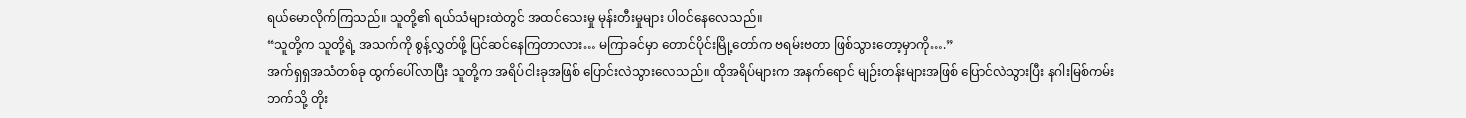ရယ်မောလိုက်ကြသည်။ သူတို့၏ ရယ်သံများထဲတွင် အထင်သေးမှု မုန်းတီးမှုများ ပါ၀င်နေလေသည်။
“သူတို့က သူတို့ရဲ့ အသက်ကို စွန့်လွှတ်ဖို့ ပြင်ဆင်နေကြတာလား… မကြာခင်မှာ တောင်ပိုင်းမြို့တော်က ဗရမ်းဗတာ ဖြစ်သွားတော့မှာကို….”
အက်ရှရှအသံတစ်ခု ထွက်ပေါ်လာပြီး သူတို့က အရိပ်ငါးခုအဖြစ် ပြောင်းလဲသွားလေသည်။ ထိုအရိပ်များက အနက်ရောင် မျဉ်းတန်းများအဖြစ် ပြောင်လဲသွားပြီး နဂါးမြစ်ကမ်းဘက်သို့ တိုး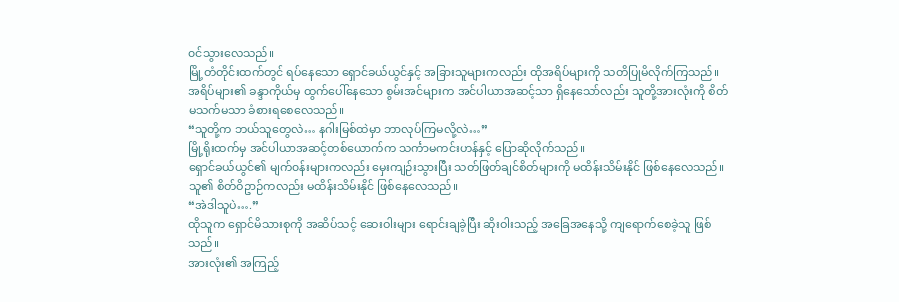၀င်သွားလေသည်။
မြို့တံတိုင်းထက်တွင် ရပ်နေသော ရှောင်ခယ်ယွင်နှင့် အခြားသူများကလည်း ထိုအရိပ်များကို သတိပြုမိလိုက်ကြသည်။ အရိပ်များ၏ ခန္ဒာကိုယ်မှ ထွက်ပေါ်နေသော စွမ်းအင်များက အင်ပါယာအဆင့်သာ ရှိနေသော်လည်း သူတို့အားလုံးကို စိတ်မသက်မသာ ခံစားရစေလေသည်။
“သူတို့က ဘယ်သူတွေလဲ… နဂါးမြစ်ထဲမှာ ဘာလုပ်ကြမလို့လဲ…”
မြို့ရိုးထက်မှ အင်ပါယာအဆင့်တစ်ယောက်က သင်္ကာမကင်းဟန်နှင့် ပြောဆိုလိုက်သည်။
ရှောင်ခယ်ယွင်၏ မျက်၀န်းများကလည်း မှေးကျဉ်းသွားပြီး သတ်ဖြတ်ချင်စိတ်များကို မထိန်းသိမ်းနိုင် ဖြစ်နေလေသည်။ သူ၏ စိတ်ဝိဥာဉ်ကလည်း မထိန်းသိမ်းနိုင် ဖြစ်နေလေသည်။
“အဲဒါသူပဲ….”
ထိုသူက ရှောင်မိသားစုကို အဆိပ်သင့် ဆေးဝါးများ ရောင်းချခဲ့ပြီး ဆိုးဝါးသည့် အခြေအနေသို့ ကျရောက်စေခဲ့သူ ဖြစ်သည်။
အားလုံး၏ အကြည့်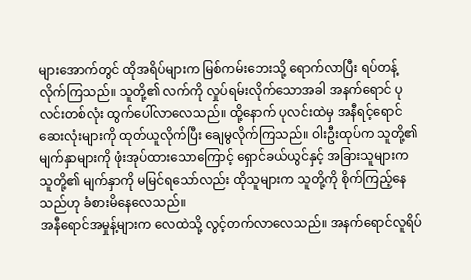များအောက်တွင် ထိုအရိပ်များက မြစ်ကမ်းဘေးသို့ ရောက်လာပြီး ရပ်တန့်လိုက်ကြသည်။ သူတို့၏ လက်ကို လှုပ်ရမ်းလိုက်သောအခါ အနက်ရောင် ပုလင်းတစ်လုံး ထွက်ပေါ်လာလေသည်။ ထို့နောက် ပုလင်းထဲမှ အနီရင့်ရောင် ဆေးလုံးများကို ထုတ်ယူလိုက်ပြီး ချေမွလိုက်ကြသည်။ ဝါးဦးထုပ်က သူတို့၏ မျက်နှာများကို ဖုံးအုပ်ထားသောကြောင့် ရှောင်ခယ်ယွင်နှင့် အခြားသူများက သူတို့၏ မျက်နှာကို မမြင်ရသော်လည်း ထိုသူများက သူတို့ကို စိုက်ကြည့်နေသည်ဟု ခံစားမိနေလေသည်။
အနီရောင်အမှုန့်များက လေထဲသို့ လွင့်တက်လာလေသည်။ အနက်ရောင်လူရိပ်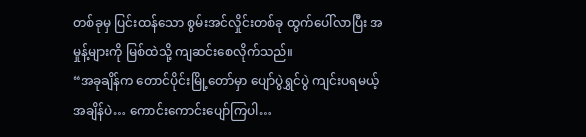တစ်ခုမှ ပြင်းထန်သော စွမ်းအင်လှိုင်းတစ်ခု ထွက်ပေါ်လာပြီး အမှုန့်များကို မြစ်ထဲသို့ ကျဆင်းစေလိုက်သည်။
“အခုချိန်က တောင်ပိုင်းမြို့တော်မှာ ပျော်ပွဲရွှင်ပွဲ ကျင်းပရမယ့် အချိန်ပဲ… ကောင်းကောင်းပျော်ကြပါ…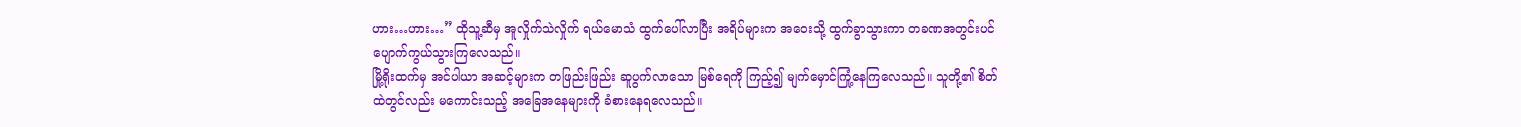ဟား…ဟား…” ထိုသူ့ဆီမှ အူလှိုက်သဲလှိုက် ရယ်မောသံ ထွက်ပေါ်လာပြီး အရိပ်များက အဝေးသို့ ထွက်ခွာသွားကာ တခဏအတွင်းပင် ပျောက်ကွယ်သွားကြလေသည်။
မြို့ရိုးထက်မှ အင်ပါယာ အဆင့်များက တဖြည်းဖြည်း ဆူပွက်လာသော မြစ်ရေကို ကြည့်၍ မျက်မှောင်ကြုံ့နေကြလေသည်။ သူတို့၏ စိတ်ထဲတွင်လည်း မကောင်းသည့် အခြေအနေများကို ခံစားနေရလေသည်။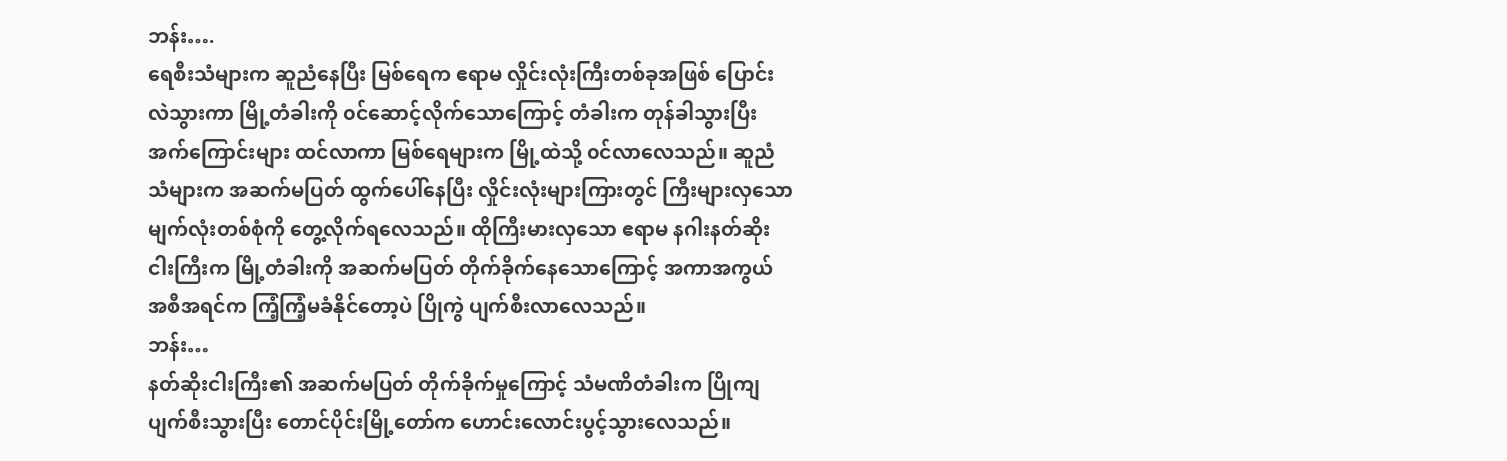ဘန်း….
ရေစီးသံများက ဆူညံနေပြီး မြစ်ရေက ဧရာမ လှိုင်းလုံးကြီးတစ်ခုအဖြစ် ပြောင်းလဲသွားကာ မြို့တံခါးကို ၀င်ဆောင့်လိုက်သောကြောင့် တံခါးက တုန်ခါသွားပြီး အက်ကြောင်းများ ထင်လာကာ မြစ်ရေများက မြို့ထဲသို့ ၀င်လာလေသည်။ ဆူညံသံများက အဆက်မပြတ် ထွက်ပေါ်နေပြီး လှိုင်းလုံးများကြားတွင် ကြီးများလှသော မျက်လုံးတစ်စုံကို တွေ့လိုက်ရလေသည်။ ထိုကြီးမားလှသော ဧရာမ နဂါးနတ်ဆိုးငါးကြီးက မြို့တံခါးကို အဆက်မပြတ် တိုက်ခိုက်နေသောကြောင့် အကာအကွယ် အစီအရင်က ကြံ့ကြံ့မခံနိုင်တော့ပဲ ပြိုကွဲ ပျက်စီးလာလေသည်။
ဘန်း…
နတ်ဆိုးငါးကြီး၏ အဆက်မပြတ် တိုက်ခိုက်မှုကြောင့် သံမဏိတံခါးက ပြိုကျပျက်စီးသွားပြီး တောင်ပိုင်းမြို့တော်က ဟောင်းလောင်းပွင့်သွားလေသည်။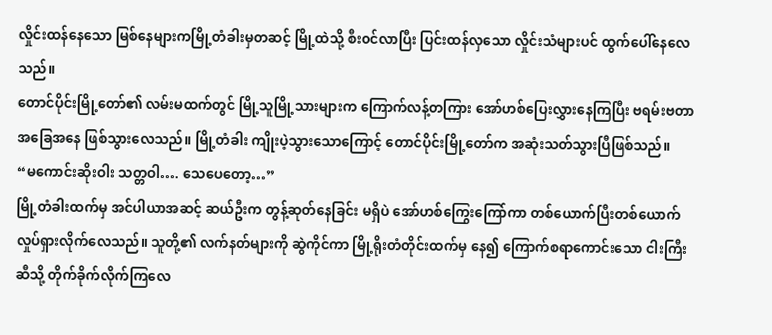လှိုင်းထန်နေသော မြစ်နေများကမြို့တံခါးမှတဆင့် မြို့ထဲသို့ စီး၀င်လာပြီး ပြင်းထန်လှသော လှိုင်းသံများပင် ထွက်ပေါ်နေလေသည်။
တောင်ပိုင်းမြို့တော်၏ လမ်းမထက်တွင် မြို့သူမြို့သားများက ကြောက်လန့်တကြား အော်ဟစ်ပြေးလွှားနေကြပြီး ဗရမ်းဗတာ အခြေအနေ ဖြစ်သွားလေသည်။ မြို့တံခါး ကျိုးပဲ့သွားသောကြောင့် တောင်ပိုင်းမြို့တော်က အဆုံးသတ်သွားပြီဖြစ်သည်။
“မကောင်းဆိုးဝါး သတ္တဝါ…. သေပေတော့…”
မြို့တံခါးထက်မှ အင်ပါယာအဆင့် ဆယ်ဦးက တွန့်ဆုတ်နေခြင်း မရှိပဲ အော်ဟစ်ကြွေးကြော်ကာ တစ်ယောက်ပြီးတစ်ယောက် လှုပ်ရှားလိုက်လေသည်။ သူတို့၏ လက်နတ်များကို ဆွဲကိုင်ကာ မြို့ရိုးတံတိုင်းထက်မှ နေ၍ ကြောက်စရာကောင်းသော ငါးကြီးဆီသို့ တိုက်ခိုက်လိုက်ကြလေ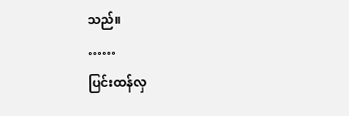သည်။
……
ပြင်းထန်လှ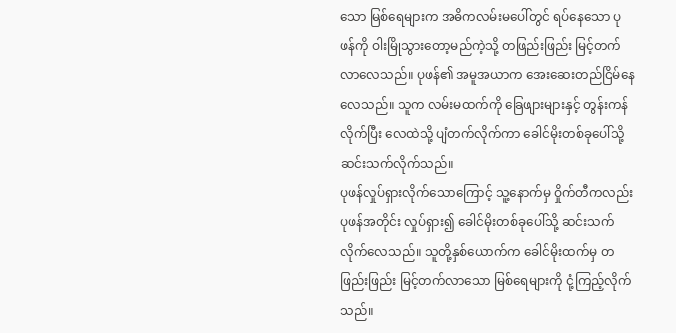သော မြစ်ရေများက အဓိကလမ်းမပေါ်တွင် ရပ်နေသော ပုဖန်ကို ဝါးမြိုသွားတော့မည်ကဲ့သို့ တဖြည်းဖြည်း မြင့်တက်လာလေသည်။ ပုဖန်၏ အမူအယာက အေးဆေးတည်ငြိမ်နေလေသည်။ သူက လမ်းမထက်ကို ခြေဖျားများနှင့် တွန်းကန်လိုက်ပြီး လေထဲသို့ ပျံတက်လိုက်ကာ ခေါင်မိုးတစ်ခုပေါ်သို့ ဆင်းသက်လိုက်သည်။
ပုဖန်လှုပ်ရှားလိုက်သောကြောင့် သူ့နောက်မှ ဝှိုက်တီကလည်း ပုဖန်အတိုင်း လှုပ်ရှား၍ ခေါင်မိုးတစ်ခုပေါ်သို့ ဆင်းသက်လိုက်လေသည်။ သူတို့နှစ်ယောက်က ခေါင်မိုးထက်မှ တဖြည်းဖြည်း မြင့်တက်လာသော မြစ်ရေများကို ငုံ့ကြည့်လိုက်သည်။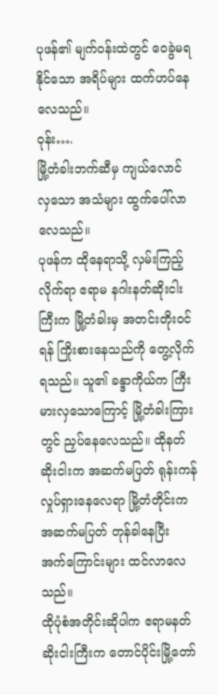ပုဖန်၏ မျက်၀န်းထဲတွင် ဝေခွဲမရနိုင်သော အရိပ်များ ထက်ဟပ်နေလေသည်။
၀ုန်း….
မြို့တံခါးဘက်ဆီမှ ကျယ်လောင်လှသော အသံများ ထွက်ပေါ်လာလေသည်။
ပုဖန်က ထိုနေရာသို့ လှမ်းကြည့်လိုက်ရာ ဧရာမ နဂါးနတ်ဆိုးငါးကြီးက မြို့တံခါးမှ အတင်းတိုး၀င်ရန် ကြိုးစားနေသည်ကို တွေ့လိုက်ရသည်။ သူ၏ ခန္ဒာကိုယ်က ကြီးမားလှသောကြောင့် မြို့တံခါးကြားတွင် ညှပ်နေလေသည်။ ထိုနတ်ဆိုးငါးက အဆက်မပြတ် ရုန်းကန်လှုပ်ရှားနေလေရာ မြို့တံတိုင်းက အဆက်မပြတ် တုန်ခါနေပြီး အက်ကြောင်းများ ထင်လာလေသည်။
ထိုပုံစံအတိုင်းဆိုပါက ဧရာမနတ်ဆိုးငါးကြီးက တောင်ပိုင်းမြို့တော်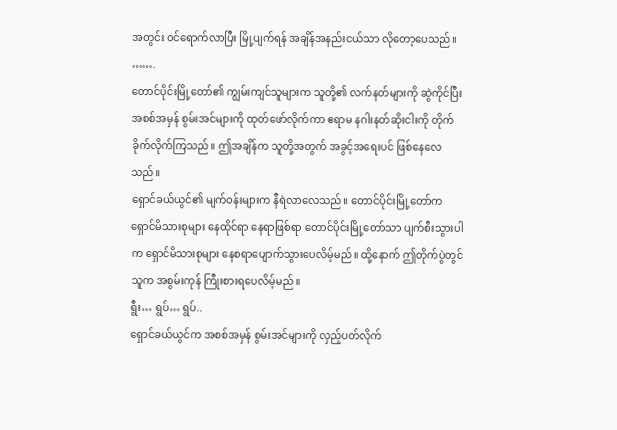အတွင်း ၀င်ရောက်လာပြီး မြို့ပျက်ရန် အချိန်အနည်းငယ်သာ လိုတော့ပေသည်။
…….
တောင်ပိုင်းမြို့တော်၏ ကျွမ်းကျင်သူများက သူတို့၏ လက်နတ်များကို ဆွဲကိုင်ပြီး အစစ်အမှန် စွမ်းအင်များကို ထုတ်ဖော်လိုက်ကာ ဧရာမ နဂါးနတ်ဆိုးငါးကို တိုက်ခိုက်လိုက်ကြသည်။ ဤအချိန်က သူတို့အတွက် အခွင့်အရေးပင် ဖြစ်နေလေသည်။
ရှောင်ခယ်ယွင်၏ မျက်၀န်းများက နီရဲလာလေသည်။ တောင်ပိုင်းမြို့တော်က ရှောင်မိသားစုများ နေထိုင်ရာ နေရာဖြစ်ရာ တောင်ပိုင်းမြို့တော်သာ ပျက်စီးသွားပါက ရှောင်မိသားစုများ နေစရာပျောက်သွားပေလိမ့်မည်။ ထို့နောက် ဤတိုက်ပွဲတွင် သူက အစွမ်းကုန် ကြီုးစားရပေလိမ့်မည်။
ရွီး… ရွပ်… ရွပ်..
ရှောင်ခယ်ယွင်က အစစ်အမှန် စွမ်းအင်များကို လှည့်ပတ်လိုက်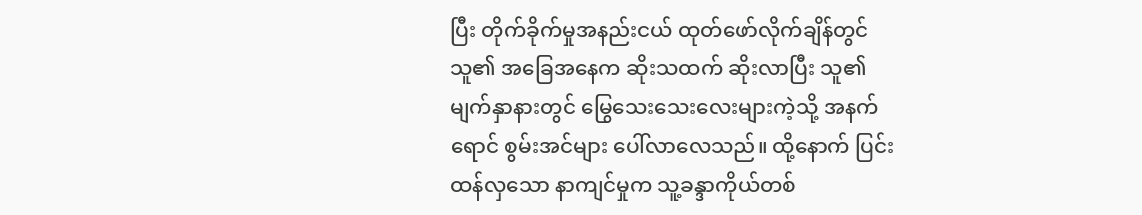ပြီး တိုက်ခိုက်မှုအနည်းငယ် ထုတ်ဖော်လိုက်ချိန်တွင် သူ၏ အခြေအနေက ဆိုးသထက် ဆိုးလာပြီး သူ၏ မျက်နှာနားတွင် မြွေသေးသေးလေးများကဲ့သို့ အနက်ရောင် စွမ်းအင်များ ပေါ်လာလေသည်။ ထို့နောက် ပြင်းထန်လှသော နာကျင်မှုက သူ့ခန္ဒာကိုယ်တစ်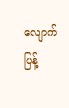လျောက် ပြန့်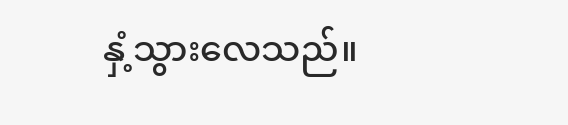နှံ့သွားလေသည်။